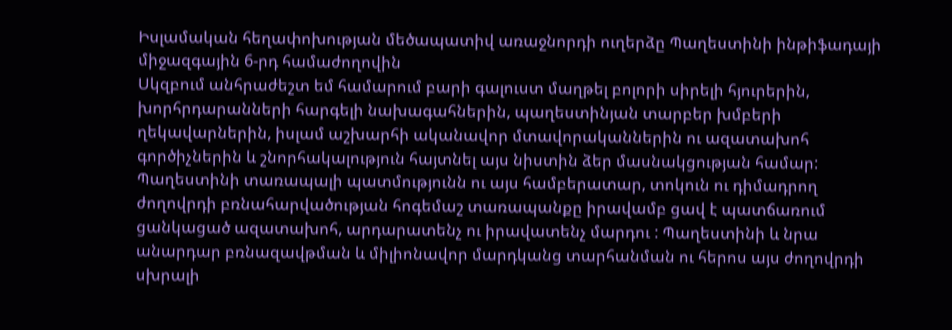Իսլամական հեղափոխության մեծապատիվ առաջնորդի ուղերձը Պաղեստինի ինթիֆադայի միջազգային 6-րդ համաժողովին
Սկզբում անհրաժեշտ եմ համարում բարի գալուստ մաղթել բոլորի սիրելի հյուրերին, խորհրդարանների հարգելի նախագահներին, պաղեստինյան տարբեր խմբերի ղեկավարներին, իսլամ աշխարհի ականավոր մտավորականներին ու ազատախոհ գործիչներին և շնորհակալություն հայտնել այս նիստին ձեր մասնակցության համար:
Պաղեստինի տառապալի պատմությունն ու այս համբերատար, տոկուն ու դիմադրող ժողովրդի բռնահարվածության հոգեմաշ տառապանքը իրավամբ ցավ է պատճառում ցանկացած ազատախոհ, արդարատենչ ու իրավատենչ մարդու : Պաղեստինի և նրա անարդար բռնազավթման և միլիոնավոր մարդկանց տարհանման ու հերոս այս ժողովրդի սխրալի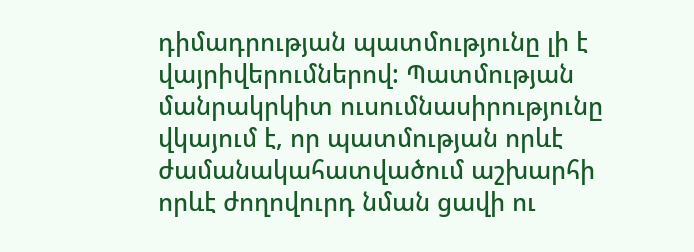դիմադրության պատմությունը լի է վայրիվերումներով: Պատմության մանրակրկիտ ուսումնասիրությունը վկայում է, որ պատմության որևէ ժամանակահատվածում աշխարհի որևէ ժողովուրդ նման ցավի ու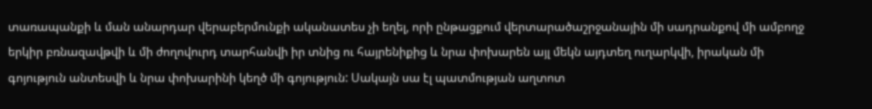տառապանքի և ման անարդար վերաբերմունքի ականատես չի եղել, որի ընթացքում վերտարածաշրջանային մի սադրանքով մի ամբողջ երկիր բռնազավթվի և մի ժողովուրդ տարհանվի իր տնից ու հայրենիքից և նրա փոխարեն այլ մեկն այդտեղ ուղարկվի, իրական մի գոյություն անտեսվի և նրա փոխարինի կեղծ մի գոյություն: Սակայն սա էլ պատմության աղտոտ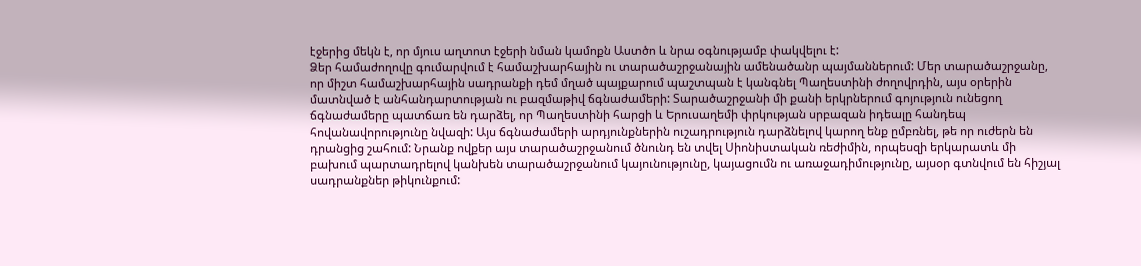էջերից մեկն է, որ մյուս աղտոտ էջերի նման կամոքն Աստծո և նրա օգնությամբ փակվելու է:
Ձեր համաժողովը գումարվում է համաշխարհային ու տարածաշրջանային ամենածանր պայմաններում: Մեր տարածաշրջանը, որ միշտ համաշխարհային սադրանքի դեմ մղած պայքարում պաշտպան է կանգնել Պաղեստինի ժողովրդին, այս օրերին մատնված է անհանդարտության ու բազմաթիվ ճգնաժամերի: Տարածաշրջանի մի քանի երկրներում գոյություն ունեցող ճգնաժամերը պատճառ են դարձել, որ Պաղեստինի հարցի և Երուսաղեմի փրկության սրբազան իդեալը հանդեպ հովանավորությունը նվազի: Այս ճգնաժամերի արդյունքներին ուշադրություն դարձնելով կարող ենք ըմբռնել, թե որ ուժերն են դրանցից շահում: Նրանք ովքեր այս տարածաշրջանում ծնունդ են տվել Սիոնիստական ռեժիմին, որպեսզի երկարատև մի բախում պարտադրելով կանխեն տարածաշրջանում կայունությունը, կայացումն ու առաջադիմությունը, այսօր գտնվում են հիշյալ սադրանքներ թիկունքում: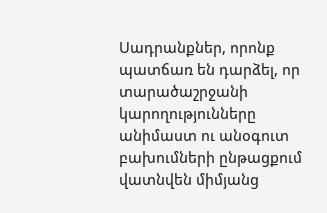Սադրանքներ, որոնք պատճառ են դարձել, որ տարածաշրջանի կարողությունները անիմաստ ու անօգուտ բախումների ընթացքում վատնվեն միմյանց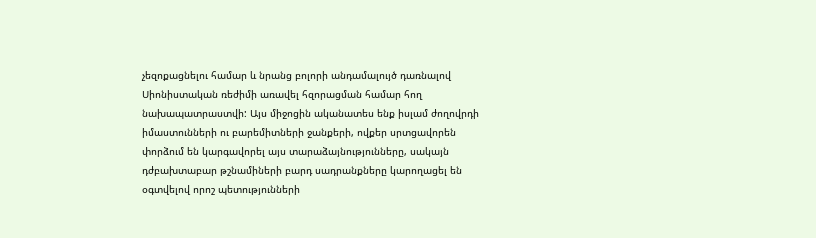չեզոքացնելու համար և նրանց բոլորի անդամալույծ դառնալով Սիոնիստական ռեժիմի առավել հզորացման համար հող նախապատրաստվի: Այս միջոցին ականատես ենք իսլամ ժողովրդի իմաստունների ու բարեմիտների ջանքերի, ովքեր սրտցավորեն փորձում են կարգավորել այս տարաձայնությունները, սակայն դժբախտաբար թշնամիների բարդ սադրանքները կարողացել են օգտվելով որոշ պետությունների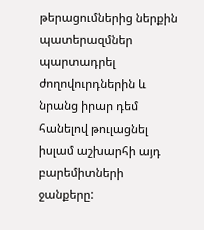թերացումներից ներքին պատերազմներ պարտադրել ժողովուրդներին և նրանց իրար դեմ հանելով թուլացնել իսլամ աշխարհի այդ բարեմիտների ջանքերը: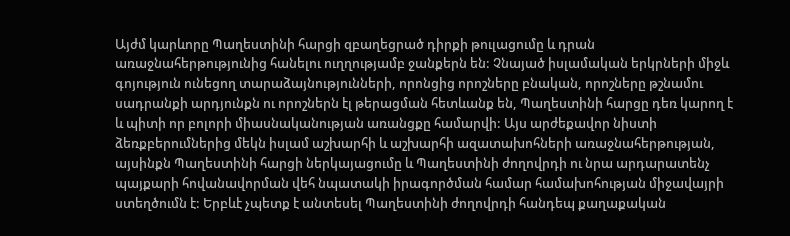Այժմ կարևորը Պաղեստինի հարցի զբաղեցրած դիրքի թուլացումը և դրան առաջնահերթությունից հանելու ուղղությամբ ջանքերն են: Չնայած իսլամական երկրների միջև գոյություն ունեցող տարաձայնությունների, որոնցից որոշները բնական, որոշները թշնամու սադրանքի արդյունքն ու որոշներն էլ թերացման հետևանք են, Պաղեստինի հարցը դեռ կարող է և պիտի որ բոլորի միասնականության առանցքը համարվի: Այս արժեքավոր նիստի ձեռքբերումներից մեկն իսլամ աշխարհի և աշխարհի ազատախոհների առաջնահերթության, այսինքն Պաղեստինի հարցի ներկայացումը և Պաղեստինի ժողովրդի ու նրա արդարատենչ պայքարի հովանավորման վեհ նպատակի իրագործման համար համախոհության միջավայրի ստեղծումն է: Երբևէ չպետք է անտեսել Պաղեստինի ժողովրդի հանդեպ քաղաքական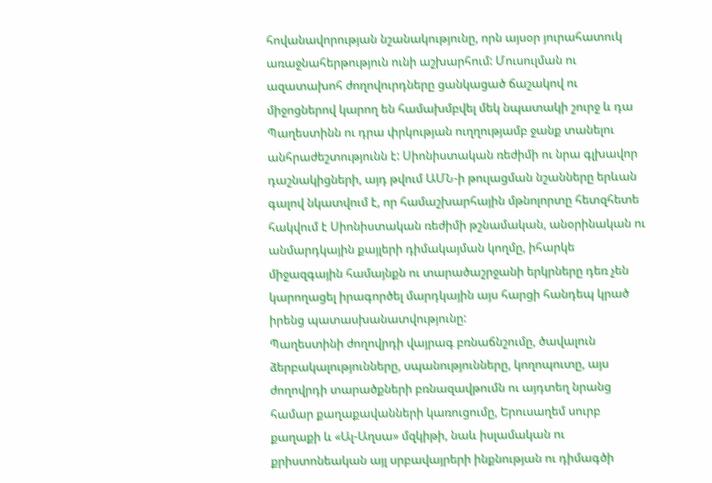հովանավորության նշանակությունը, որն այսօր յուրահատուկ առաջնահերթություն ունի աշխարհում: Մուսուլման ու ազատախոհ ժողովուրդները ցանկացած ճաշակով ու միջոցներով կարող են համախմբվել մեկ նպատակի շուրջ և դա Պաղեստինն ու դրա փրկության ուղղությամբ ջանք տանելու անհրաժեշտությունն է: Սիոնիստական ռեժիմի ու նրա գլխավոր դաշնակիցների, այդ թվում ԱՄՆ-ի թուլացման նշանները երևան գալով նկատվում է, որ համաշխարհային մթնոլորտը հետզհետե հակվում է Սիոնիստական ռեժիմի թշնամական, անօրինական ու անմարդկային քայլերի դիմակայման կողմը, իհարկե միջազգային համայնքն ու տարածաշրջանի երկրները դեռ չեն կարողացել իրագործել մարդկային այս հարցի հանդեպ կրած իրենց պատասխանատվությունը:
Պաղեստինի ժողովրդի վայրագ բռնաճնշումը, ծավալուն ձերբակալությունները, սպանությունները, կողոպուտը, այս ժողովրդի տարածքների բռնազավթումն ու այդտեղ նրանց համար քաղաքավանների կառուցումը, Երուսաղեմ սուրբ քաղաքի և «Ալ-Աղսա» մզկիթի, նաև իսլամական ու քրիստոնեական այլ սրբավայրերի ինքնության ու դիմագծի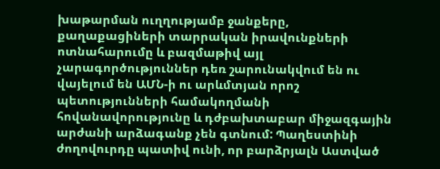խաթարման ուղղությամբ ջանքերը, քաղաքացիների տարրական իրավունքների ոտնահարումը և բազմաթիվ այլ չարագործություններ դեռ շարունակվում են ու վայելում են ԱՄՆ-ի ու արևմտյան որոշ պետությունների համակողմանի հովանավորությունը և դժբախտաբար միջազգային արժանի արձագանք չեն գտնում: Պաղեստինի ժողովուրդը պատիվ ունի, որ բարձրյալն Աստված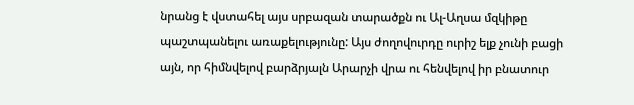նրանց է վստահել այս սրբազան տարածքն ու Ալ-Աղսա մզկիթը պաշտպանելու առաքելությունը: Այս ժողովուրդը ուրիշ ելք չունի բացի այն, որ հիմնվելով բարձրյալն Արարչի վրա ու հենվելով իր բնատուր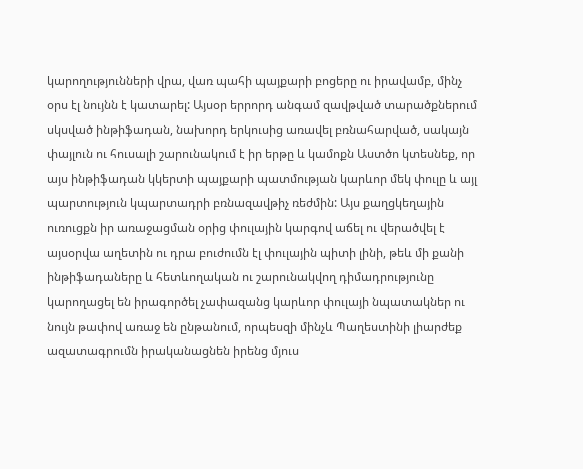կարողությունների վրա, վառ պահի պայքարի բոցերը ու իրավամբ, մինչ օրս էլ նույնն է կատարել: Այսօր երրորդ անգամ զավթված տարածքներում սկսված ինթիֆադան, նախորդ երկուսից առավել բռնահարված, սակայն փայլուն ու հուսալի շարունակում է իր երթը և կամոքն Աստծո կտեսնեք, որ այս ինթիֆադան կկերտի պայքարի պատմության կարևոր մեկ փուլը և այլ պարտություն կպարտադրի բռնազավթիչ ռեժմին: Այս քաղցկեղային ուռուցքն իր առաջացման օրից փուլային կարգով աճել ու վերածվել է այսօրվա աղետին ու դրա բուժումն էլ փուլային պիտի լինի, թեև մի քանի ինթիֆադաները և հետևողական ու շարունակվող դիմադրությունը կարողացել են իրագործել չափազանց կարևոր փուլայի նպատակներ ու նույն թափով առաջ են ընթանում, որպեսզի մինչև Պաղեստինի լիարժեք ազատագրումն իրականացնեն իրենց մյուս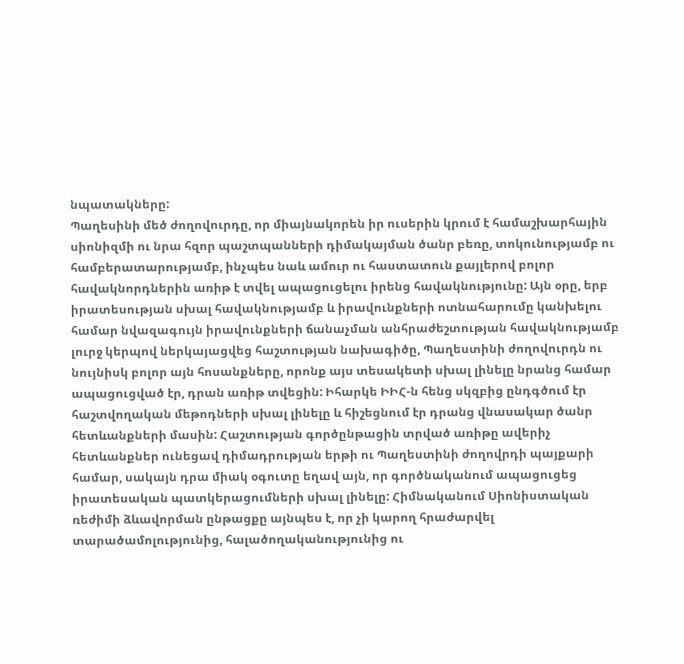նպատակները:
Պաղեսինի մեծ ժողովուրդը, որ միայնակորեն իր ուսերին կրում է համաշխարհային սիոնիզմի ու նրա հզոր պաշտպանների դիմակայման ծանր բեռը, տոկունությամբ ու համբերատարությամբ, ինչպես նաև ամուր ու հաստատուն քայլերով բոլոր հավակնորդներին առիթ է տվել ապացուցելու իրենց հավակնությունը: Այն օրը, երբ իրատեսության սխալ հավակնությամբ և իրավունքների ոտնահարումը կանխելու համար նվազագույն իրավունքների ճանաչման անհրաժեշտության հավակնությամբ լուրջ կերպով ներկայացվեց հաշտության նախագիծը, Պաղեստինի ժողովուրդն ու նույնիսկ բոլոր այն հոսանքները, որոնք այս տեսակետի սխալ լինելը նրանց համար ապացուցված էր, դրան առիթ տվեցին: Իհարկե ԻԻՀ-ն հենց սկզբից ընդգծում էր հաշտվողական մեթոդների սխալ լինելը և հիշեցնում էր դրանց վնասակար ծանր հետևանքների մասին: Հաշտության գործընթացին տրված առիթը ավերիչ հետևանքներ ունեցավ դիմադրության երթի ու Պաղեստինի ժողովրդի պայքարի համար, սակայն դրա միակ օգուտը եղավ այն, որ գործնականում ապացուցեց իրատեսական պատկերացումների սխալ լինելը: Հիմնականում Սիոնիստական ռեժիմի ձևավորման ընթացքը այնպես է, որ չի կարող հրաժարվել տարածամոլությունից, հալածողականությունից ու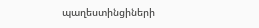պաղեստինցիների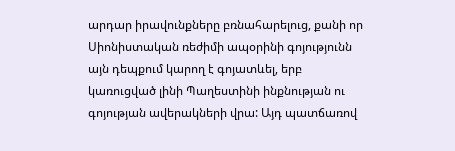արդար իրավունքները բռնահարելուց, քանի որ Սիոնիստական ռեժիմի ապօրինի գոյությունն այն դեպքում կարող է գոյատևել, երբ կառուցված լինի Պաղեստինի ինքնության ու գոյության ավերակների վրա: Այդ պատճառով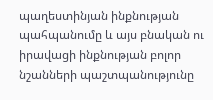պաղեստինյան ինքնության պահպանումը և այս բնական ու իրավացի ինքնության բոլոր նշանների պաշտպանությունը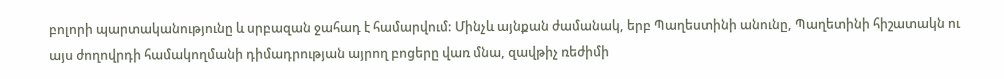բոլորի պարտականությունը և սրբազան ջահադ է համարվում: Մինչև այնքան ժամանակ, երբ Պաղեստինի անունը, Պաղետինի հիշատակն ու այս ժողովրդի համակողմանի դիմադրության այրող բոցերը վառ մնա, զավթիչ ռեժիմի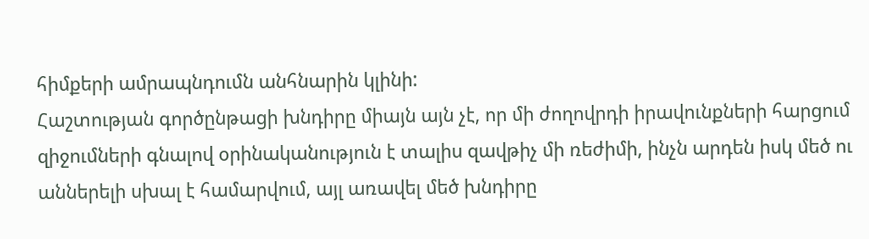հիմքերի ամրապնդումն անհնարին կլինի:
Հաշտության գործընթացի խնդիրը միայն այն չէ, որ մի ժողովրդի իրավունքների հարցում զիջումների գնալով օրինականություն է տալիս զավթիչ մի ռեժիմի, ինչն արդեն իսկ մեծ ու աններելի սխալ է համարվում, այլ առավել մեծ խնդիրը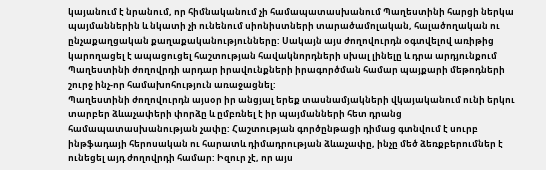կայանում է նրանում, որ հիմնականում չի համապատասխանում Պաղեստինի հարցի ներկա պայմաններին և նկատի չի ունենում սիոնիստների տարածամոլական, հալածողական ու ընչաքաղցական քաղաքականությունները: Սակայն այս ժողովուրդն օգտվելով առիթից կարողացել է ապացուցել հաշտության հավակնորդների սխալ լինելը և դրա արդյունքում Պաղեստինի ժողովրդի արդար իրավունքների իրագործման համար պայքարի մեթոդների շուրջ ինչ-որ համախոհություն առաջացնել:
Պաղեստինի ժողովուրդն այսօր իր անցյալ երեք տասնամյակների վկայականում ունի երկու տարբեր ձևաչափերի փորձը և ըմբռնել է իր պայմանների հետ դրանց համապատասխանության չափը: Հաշտության գործընթացի դիմաց գտնվում է սուրբ ինթֆադայի հերոսական ու հարատև դիմադրության ձևաչափը, ինչը մեծ ձեռքբերումներ է ունեցել այդ ժողովրդի համար: Իզուր չէ, որ այս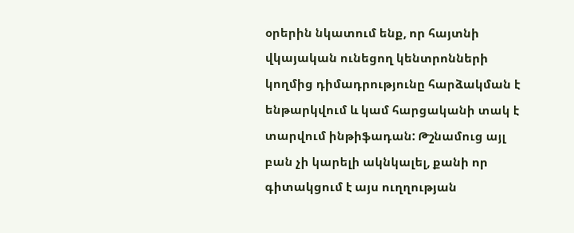օրերին նկատում ենք, որ հայտնի վկայական ունեցող կենտրոնների կողմից դիմադրությունը հարձակման է ենթարկվում և կամ հարցականի տակ է տարվում ինթիֆադան: Թշնամուց այլ բան չի կարելի ակնկալել, քանի որ գիտակցում է այս ուղղության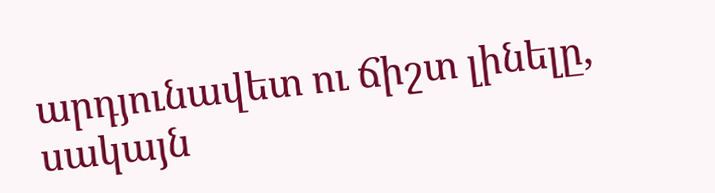արդյունավետ ու ճիշտ լինելը, սակայն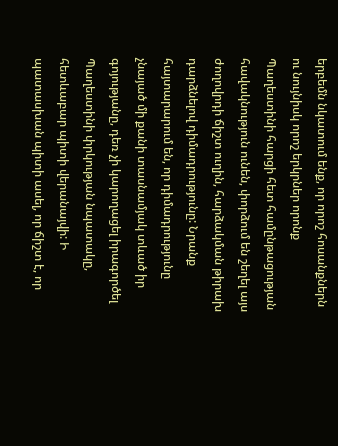երբեմն նկատում ենք, որ որոշ հոսանքներն ու նույնիսկ որոշ երկրներ որոնք Պաղեստինի հարցի հետ համընթացության հավակնություն ունեն, փորձում են շեղել այս ժողովրդի ճիշտ ուղին, հարձակման թիրախ դարձնելով դիմադրությունը: Նրանք հայտարարում են, որ դիմադրությունը չնայած մի քանի տասնամյակ տևած իր գոյությանը, դեռ չի կարողացել իրագործել Պաղեստինի փրկության նպատակը, հետևաբար պիտի վերանայվի: Ի պատասխան պիտի ասել, որ ճիշտ է, որ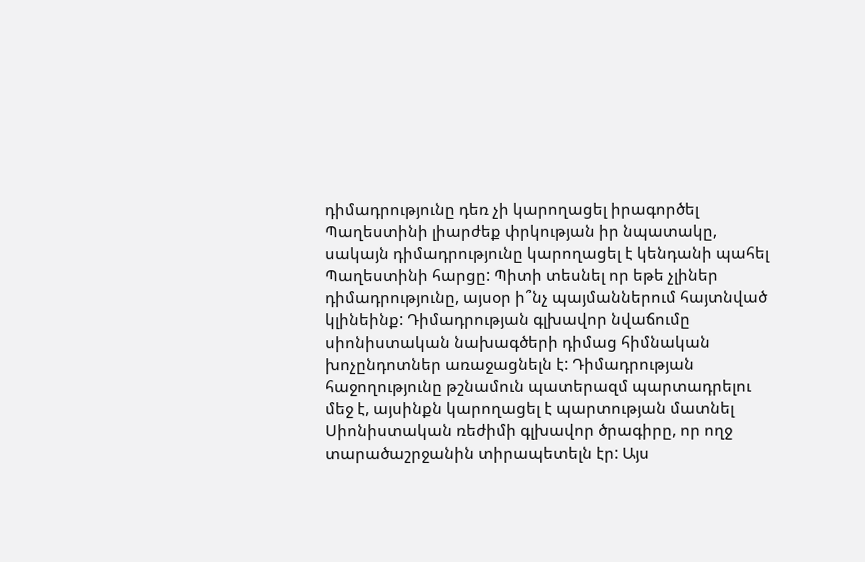դիմադրությունը դեռ չի կարողացել իրագործել Պաղեստինի լիարժեք փրկության իր նպատակը, սակայն դիմադրությունը կարողացել է կենդանի պահել Պաղեստինի հարցը: Պիտի տեսնել որ եթե չլիներ դիմադրությունը, այսօր ի՞նչ պայմաններում հայտնված կլինեինք: Դիմադրության գլխավոր նվաճումը սիոնիստական նախագծերի դիմաց հիմնական խոչընդոտներ առաջացնելն է: Դիմադրության հաջողությունը թշնամուն պատերազմ պարտադրելու մեջ է, այսինքն կարողացել է պարտության մատնել Սիոնիստական ռեժիմի գլխավոր ծրագիրը, որ ողջ տարածաշրջանին տիրապետելն էր: Այս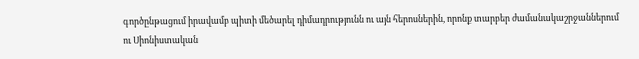գործընթացում իրավամբ պիտի մեծարել դիմադրությունն ու այն հերոսներին, որոնք տարբեր ժամանակաշրջաններում ու Սիոնիստական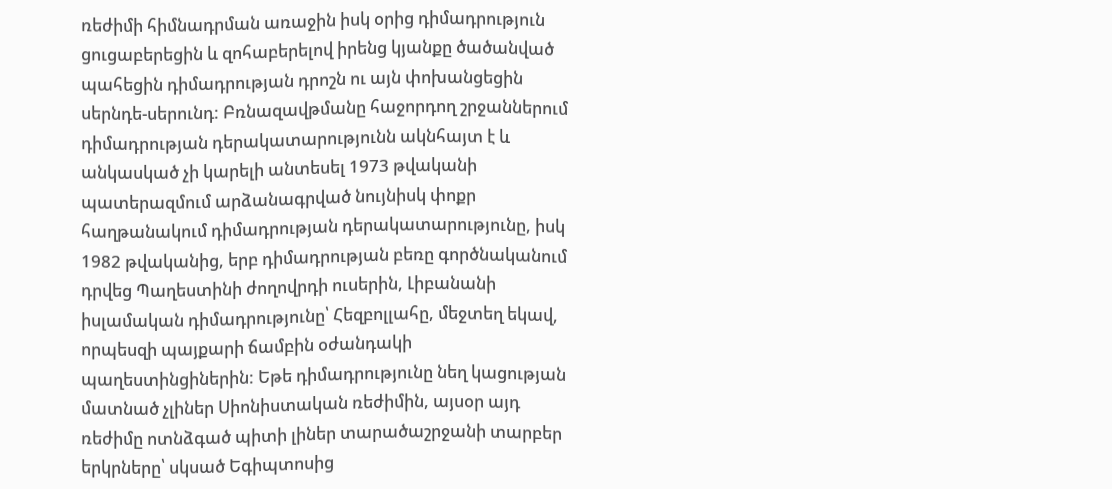ռեժիմի հիմնադրման առաջին իսկ օրից դիմադրություն ցուցաբերեցին և զոհաբերելով իրենց կյանքը ծածանված պահեցին դիմադրության դրոշն ու այն փոխանցեցին սերնդե-սերունդ: Բռնազավթմանը հաջորդող շրջաններում դիմադրության դերակատարությունն ակնհայտ է և անկասկած չի կարելի անտեսել 1973 թվականի պատերազմում արձանագրված նույնիսկ փոքր հաղթանակում դիմադրության դերակատարությունը, իսկ 1982 թվականից, երբ դիմադրության բեռը գործնականում դրվեց Պաղեստինի ժողովրդի ուսերին, Լիբանանի իսլամական դիմադրությունը՝ Հեզբոլլահը, մեջտեղ եկավ, որպեսզի պայքարի ճամբին օժանդակի պաղեստինցիներին: Եթե դիմադրությունը նեղ կացության մատնած չլիներ Սիոնիստական ռեժիմին, այսօր այդ ռեժիմը ոտնձգած պիտի լիներ տարածաշրջանի տարբեր երկրները՝ սկսած Եգիպտոսից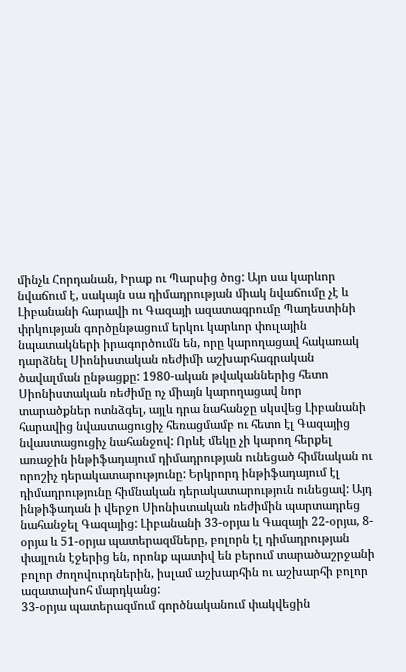մինչև Հորդանան, Իրաք ու Պարսից ծոց: Այո սա կարևոր նվաճում է, սակայն սա դիմադրության միակ նվաճումը չէ և Լիբանանի հարավի ու Գազայի ազատագրումը Պաղեստինի փրկության գործընթացում երկու կարևոր փուլային նպատակների իրագործումն են, որը կարողացավ հակառակ դարձնել Սիոնիստական ռեժիմի աշխարհագրական ծավալման ընթացքը: 1980-ական թվականներից հետո Սիոնիստական ռեժիմը ոչ միայն կարողացավ նոր տարածքներ ոտնձգել, այլև դրա նահանջը սկսվեց Լիբանանի հարավից նվաստացուցիչ հեռացմամբ ու հետո էլ Գազայից նվաստացուցիչ նահանջով: Որևէ մեկը չի կարող հերքել առաջին ինթիֆադայում դիմադրության ունեցած հիմնական ու որոշիչ դերակատարությունը: Երկրորդ ինթիֆադայում էլ դիմադրությունը հիմնական դերակատարություն ունեցավ: Այդ ինթիֆադան ի վերջո Սիոնիստական ռեժիմին պարտադրեց նահանջել Գազայից: Լիբանանի 33-օրյա և Գազայի 22-օրյա, 8-օրյա և 51-օրյա պատերազմները, բոլորն էլ դիմադրության փայլուն էջերից են, որոնք պատիվ են բերում տարածաշրջանի բոլոր ժողովուրդներին, իսլամ աշխարհին ու աշխարհի բոլոր ազատախոհ մարդկանց:
33-օրյա պատերազմում գործնականում փակվեցին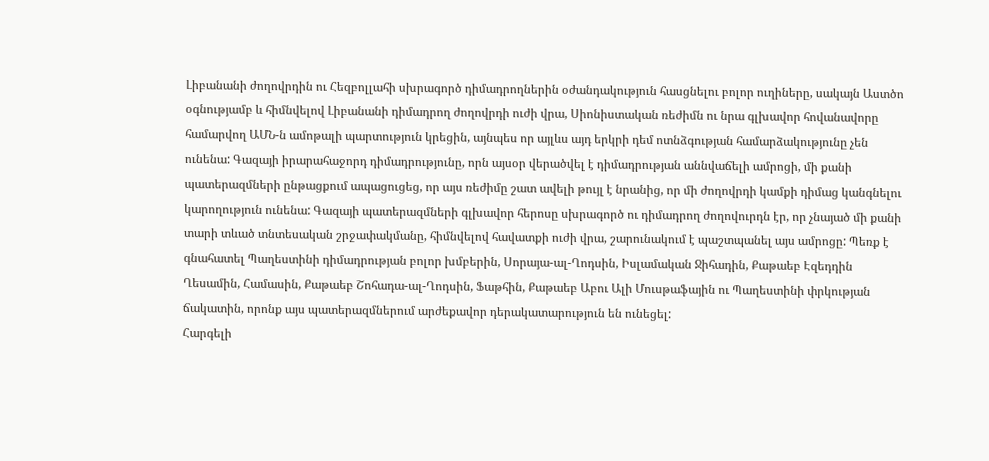Լիբանանի ժողովրդին ու Հեզբոլլահի սխրագործ դիմադրողներին օժանդակություն հասցնելու բոլոր ուղիները, սակայն Աստծո օգնությամբ և հիմնվելով Լիբանանի դիմադրող ժողովրդի ուժի վրա, Սիոնիստական ռեժիմն ու նրա գլխավոր հովանավորը համարվող ԱՄՆ-ն ամոթալի պարտություն կրեցին, այնպես որ այլևս այդ երկրի դեմ ոտնձգության համարձակությունը չեն ունենա: Գազայի իրարահաջորդ դիմադրությունը, որն այսօր վերածվել է դիմադրության աննվաճելի ամրոցի, մի քանի պատերազմների ընթացքում ապացուցեց, որ այս ռեժիմը շատ ավելի թույլ է նրանից, որ մի ժողովրդի կամքի դիմաց կանգնելու կարողություն ունենա: Գազայի պատերազմների գլխավոր հերոսը սխրագործ ու դիմադրող ժողովուրդն էր, որ չնայած մի քանի տարի տևած տնտեսական շրջափակմանը, հիմնվելով հավատքի ուժի վրա, շարունակում է պաշտպանել այս ամրոցը: Պեռք է գնահատել Պաղեստինի դիմադրության բոլոր խմբերին, Սորայա-ալ-Ղոդսին, Իսլամական Ջիհադին, Քաթաեբ Էզեդդին Ղեսամին, Համասին, Քաթաեբ Շոհադա-ալ-Ղոդսին, Ֆաթհին, Քաթաեբ Աբու Ալի Մուսթաֆային ու Պաղեստինի փրկության ճակատին, որոնք այս պատերազմներում արժեքավոր դերակատարություն են ունեցել:
Հարգելի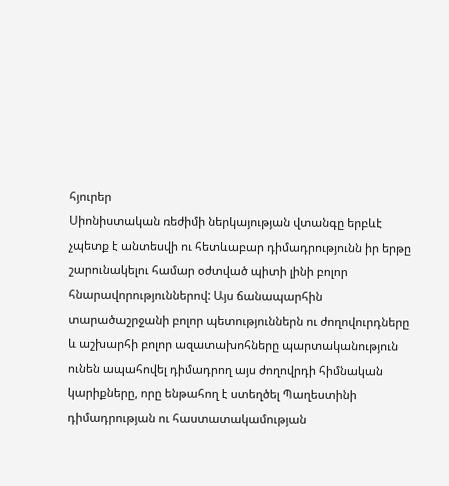հյուրեր
Սիոնիստական ռեժիմի ներկայության վտանգը երբևէ չպետք է անտեսվի ու հետևաբար դիմադրությունն իր երթը շարունակելու համար օժտված պիտի լինի բոլոր հնարավորություններով: Այս ճանապարհին տարածաշրջանի բոլոր պետություններն ու ժողովուրդները և աշխարհի բոլոր ազատախոհները պարտականություն ունեն ապահովել դիմադրող այս ժողովրդի հիմնական կարիքները, որը ենթահող է ստեղծել Պաղեստինի դիմադրության ու հաստատակամության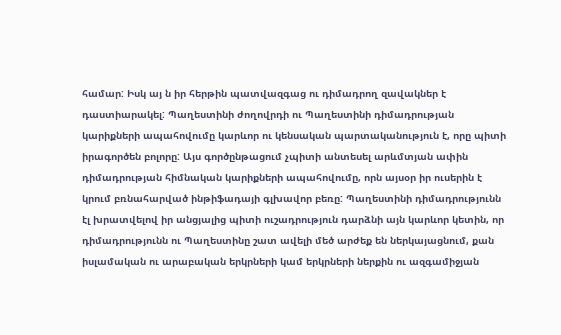համար: Իսկ այ ն իր հերթին պատվազգաց ու դիմադրող զավակներ է դաստիարակել: Պաղեստինի ժողովրդի ու Պաղեստինի դիմադրության կարիքների ապահովումը կարևոր ու կենսական պարտականություն է, որը պիտի իրագործեն բոլորը: Այս գործընթացում չպիտի անտեսել արևմտյան ափին դիմադրության հիմնական կարիքների ապահովումը, որն այսօր իր ուսերին է կրում բռնահարված ինթիֆադայի գլխավոր բեռը: Պաղեստինի դիմադրությունն էլ խրատվելով իր անցյալից պիտի ուշադրություն դարձնի այն կարևոր կետին, որ դիմադրությունն ու Պաղեստինը շատ ավելի մեծ արժեք են ներկայացնում, քան իսլամական ու արաբական երկրների կամ երկրների ներքին ու ազգամիջյան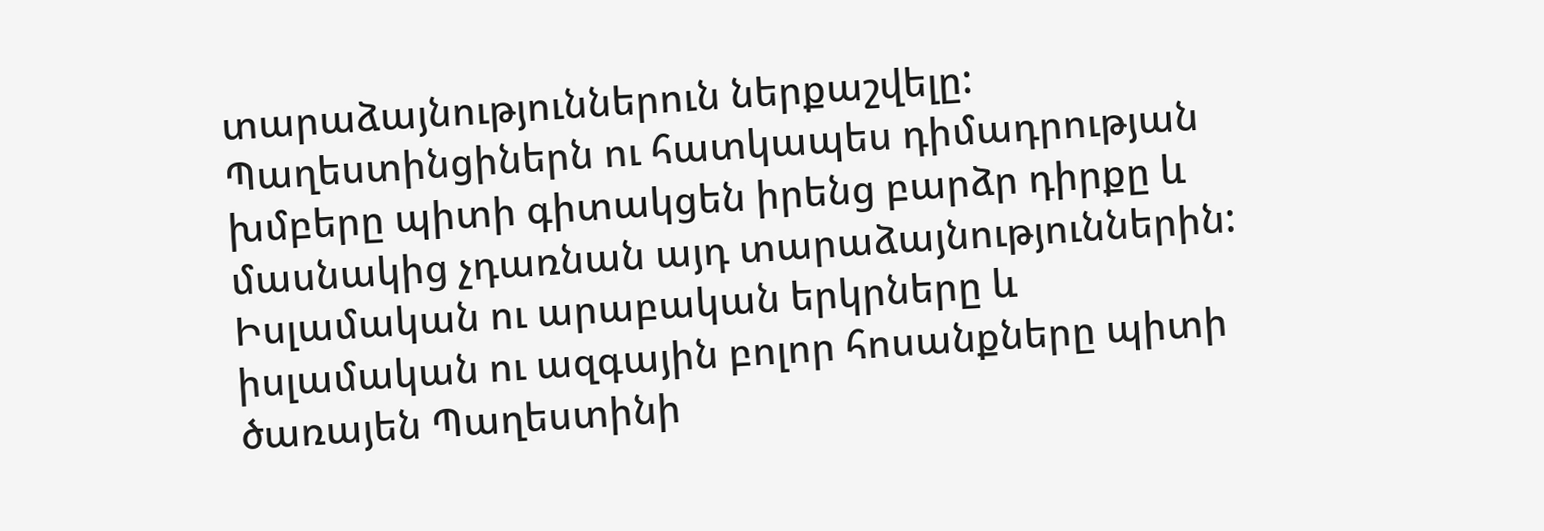տարաձայնություններուն ներքաշվելը: Պաղեստինցիներն ու հատկապես դիմադրության խմբերը պիտի գիտակցեն իրենց բարձր դիրքը և մասնակից չդառնան այդ տարաձայնություններին: Իսլամական ու արաբական երկրները և իսլամական ու ազգային բոլոր հոսանքները պիտի ծառայեն Պաղեստինի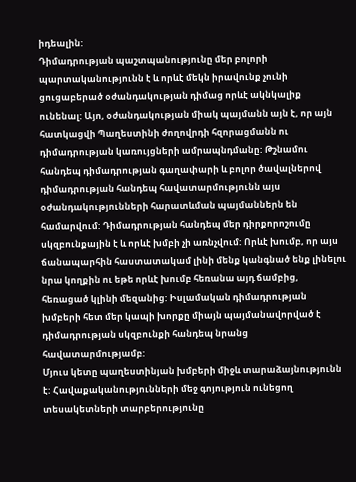իդեալին:
Դիմադրության պաշտպանությունը մեր բոլորի պարտականությունն է և որևէ մեկն իրավունք չունի ցուցաբերած օժանդակության դիմաց որևէ ակնկալիք ունենալ: Այո, օժանդակության միակ պայմանն այն է, որ այն հատկացվի Պաղեստինի ժողովրդի հզորացմանն ու դիմադրության կառույցների ամրապնդմանը: Թշնամու հանդեպ դիմադրության գաղափարի և բոլոր ծավալներով դիմադրության հանդեպ հավատարմությունն այս օժանդակությունների հարատևման պայմաններն են համարվում: Դիմադրության հանդեպ մեր դիրքորոշումը սկզբունքային է և որևէ խմբի չի առնչվում: Որևէ խումբ, որ այս ճանապարհին հաստատակամ լինի մենք կանգնած ենք լինելու նրա կողքին ու եթե որևէ խումբ հեռանա այդ ճամբից, հեռացած կլինի մեզանից: Իսլամական դիմադրության խմբերի հետ մեր կապի խորքը միայն պայմանավորված է դիմադրության սկզբունքի հանդեպ նրանց հավատարմությամբ:
Մյուս կետը պաղեստինյան խմբերի միջև տարաձայնությունն է: Հավաքականությունների մեջ գոյություն ունեցող տեսակետների տարբերությունը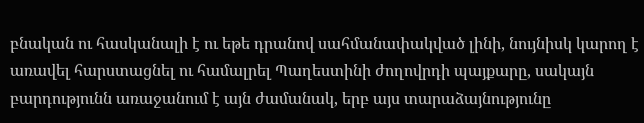բնական ու հասկանալի է ու եթե դրանով սահմանափակված լինի, նույնիսկ կարող է առավել հարստացնել ու համալրել Պաղեստինի ժողովրդի պայքարը, սակայն բարդությունն առաջանում է այն ժամանակ, երբ այս տարաձայնությունը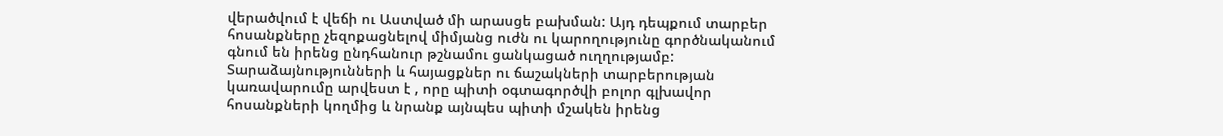վերածվում է վեճի ու Աստված մի արասցե բախման: Այդ դեպքում տարբեր հոսանքները չեզոքացնելով միմյանց ուժն ու կարողությունը գործնականում գնում են իրենց ընդհանուր թշնամու ցանկացած ուղղությամբ: Տարաձայնությունների և հայացքներ ու ճաշակների տարբերության կառավարումը արվեստ է , որը պիտի օգտագործվի բոլոր գլխավոր հոսանքների կողմից և նրանք այնպես պիտի մշակեն իրենց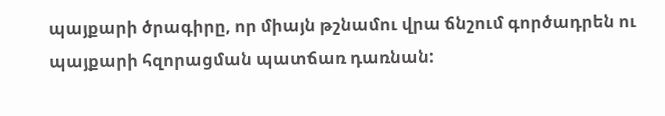պայքարի ծրագիրը, որ միայն թշնամու վրա ճնշում գործադրեն ու պայքարի հզորացման պատճառ դառնան: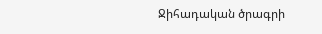Ջիհադական ծրագրի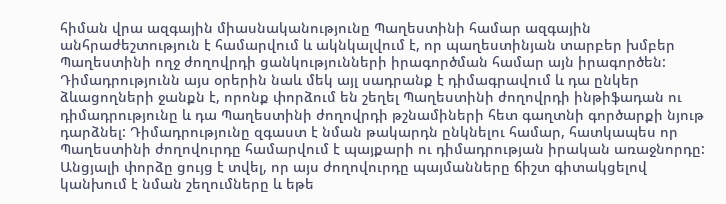հիման վրա ազգային միասնականությունը Պաղեստինի համար ազգային անհրաժեշտություն է համարվում և ակնկալվում է, որ պաղեստինյան տարբեր խմբեր Պաղեստինի ողջ ժողովրդի ցանկությունների իրագործման համար այն իրագործեն:
Դիմադրությունն այս օրերին նաև մեկ այլ սադրանք է դիմագրավում և դա ընկեր ձևացողների ջանքն է, որոնք փորձում են շեղել Պաղեստինի ժողովրդի ինթիֆադան ու դիմադրությունը և դա Պաղեստինի ժողովրդի թշնամիների հետ գաղտնի գործարքի նյութ դարձնել: Դիմադրությունը զգաստ է նման թակարդն ընկնելու համար, հատկապես որ Պաղեստինի ժողովուրդը համարվում է պայքարի ու դիմադրության իրական առաջնորդը: Անցյալի փորձը ցույց է տվել, որ այս ժողովուրդը պայմանները ճիշտ գիտակցելով կանխում է նման շեղումները և եթե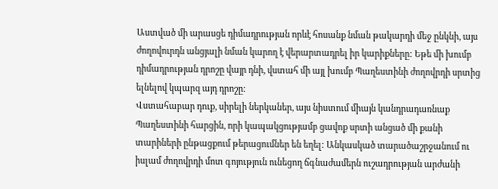Աստված մի արասցե դիմադրության որևէ հոսանք նման թակարդի մեջ ընկնի, այս ժողովուրդն անցյալի նման կարող է վերարտադրել իր կարիքները: Եթե մի խումբ դիմադրության դրոշը վայր դնի, վստահ մի այլ խումբ Պաղեստինի ժողովրդի սրտից ելնելով կպարզ այդ դրոշը:
Վստահաբար դուք, սիրելի ներկաներ, այս նիստում միայն կանդրադառնաք Պաղեստինի հարցին, որի կապակցությամբ ցավոք սրտի անցած մի քանի տարիների ընթացքում թերացումներ են եղել: Անկասկած տարածաշրջանում ու իսլամ ժողովրդի մոտ գոյություն ունեցող ճգնաժամերն ուշադրության արժանի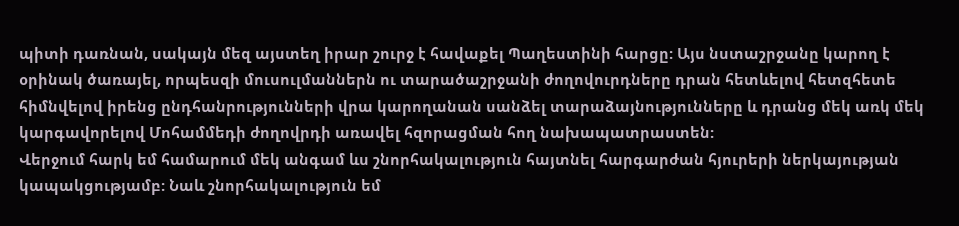պիտի դառնան, սակայն մեզ այստեղ իրար շուրջ է հավաքել Պաղեստինի հարցը: Այս նստաշրջանը կարող է օրինակ ծառայել, որպեսզի մուսուլմաններն ու տարածաշրջանի ժողովուրդները դրան հետևելով հետզհետե հիմնվելով իրենց ընդհանրությունների վրա կարողանան սանձել տարաձայնությունները և դրանց մեկ առկ մեկ կարգավորելով Մոհամմեդի ժողովրդի առավել հզորացման հող նախապատրաստեն:
Վերջում հարկ եմ համարում մեկ անգամ ևս շնորհակալություն հայտնել հարգարժան հյուրերի ներկայության կապակցությամբ: Նաև շնորհակալություն եմ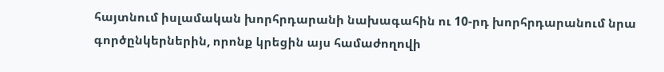հայտնում իսլամական խորհրդարանի նախագահին ու 10-րդ խորհրդարանում նրա գործընկերներին, որոնք կրեցին այս համաժողովի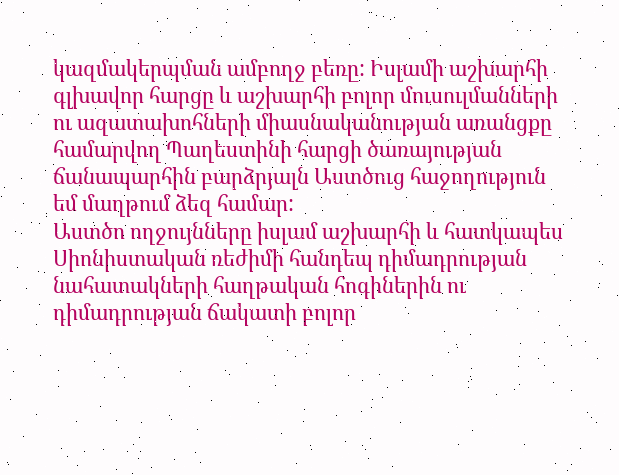կազմակերպման ամբողջ բեռը: Իսլամի աշխարհի գլխավոր հարցը և աշխարհի բոլոր մուսուլմանների ու ազատախոհների միասնականության առանցքը համարվող Պաղեստինի հարցի ծառայության ճանապարհին բարձրյալն Աստծուց հաջողություն եմ մաղթում ձեզ համար:
Աստծո ողջույնները իսլամ աշխարհի և հատկապես Սիոնիստական ռեժիմի հանդեպ դիմադրության նահատակների հաղթական հոգիներին ու դիմադրության ճակատի բոլոր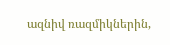ազնիվ ռազմիկներին,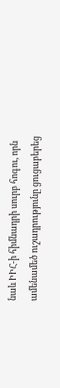նաև ԻԻՀ-ի հիմնադրի սուրբ հոգու, որն ամենամեծ ուշադրությունը ցուցաբերեց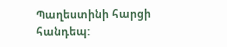Պաղեստինի հարցի հանդեպ: